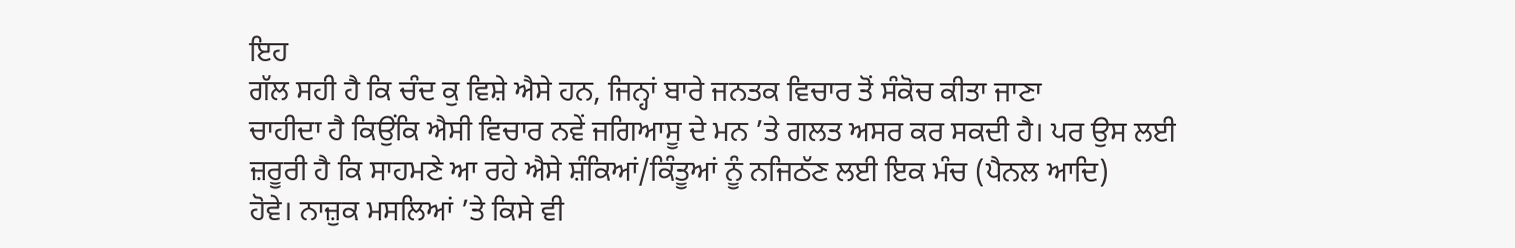ਇਹ
ਗੱਲ ਸਹੀ ਹੈ ਕਿ ਚੰਦ ਕੁ ਵਿਸ਼ੇ ਐਸੇ ਹਨ, ਜਿਨ੍ਹਾਂ ਬਾਰੇ ਜਨਤਕ ਵਿਚਾਰ ਤੋਂ ਸੰਕੋਚ ਕੀਤਾ ਜਾਣਾ
ਚਾਹੀਦਾ ਹੈ ਕਿਉਂਕਿ ਐਸੀ ਵਿਚਾਰ ਨਵੇਂ ਜਗਿਆਸੂ ਦੇ ਮਨ ’ਤੇ ਗਲਤ ਅਸਰ ਕਰ ਸਕਦੀ ਹੈ। ਪਰ ਉਸ ਲਈ
ਜ਼ਰੂਰੀ ਹੈ ਕਿ ਸਾਹਮਣੇ ਆ ਰਹੇ ਐਸੇ ਸ਼ੰਕਿਆਂ/ਕਿੰਤੂਆਂ ਨੂੰ ਨਜਿਠੱਣ ਲਈ ਇਕ ਮੰਚ (ਪੈਨਲ ਆਦਿ)
ਹੋਵੇ। ਨਾਜ਼ੁਕ ਮਸਲਿਆਂ ’ਤੇ ਕਿਸੇ ਵੀ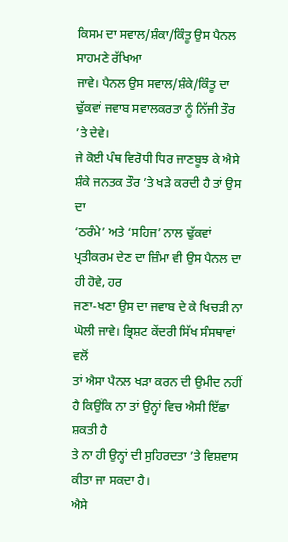ਕਿਸਮ ਦਾ ਸਵਾਲ/ਸ਼ੰਕਾ/ਕਿੰਤੂ ਉਸ ਪੈਨਲ ਸਾਹਮਣੇ ਰੱਖਿਆ
ਜਾਵੇ। ਪੈਨਲ ਉਸ ਸਵਾਲ/ਸ਼ੰਕੇ/ਕਿੰਤੂ ਦਾ ਢੁੱਕਵਾਂ ਜਵਾਬ ਸਵਾਲਕਰਤਾ ਨੂੰ ਨਿੱਜੀ ਤੌਰ ’ਤੇ ਦੇਵੇ।
ਜੇ ਕੋਈ ਪੰਥ ਵਿਰੋਧੀ ਧਿਰ ਜਾਣਬੂਝ ਕੇ ਐਸੇ ਸ਼ੰਕੇ ਜਨਤਕ ਤੌਰ ’ਤੇ ਖੜੇ ਕਰਦੀ ਹੈ ਤਾਂ ਉਸ ਦਾ
‘ਠਰੰਮੇ’ ਅਤੇ ‘ਸਹਿਜ’ ਨਾਲ ਢੁੱਕਵਾਂ ਪ੍ਰਤੀਕਰਮ ਦੇਣ ਦਾ ਜ਼ਿੰਮਾ ਵੀ ਉਸ ਪੈਨਲ ਦਾ ਹੀ ਹੋਵੇ, ਹਰ
ਜਣਾ-ਖਣਾ ਉਸ ਦਾ ਜਵਾਬ ਦੇ ਕੇ ਖਿਚੜੀ ਨਾ ਘੋਲੀ ਜਾਵੇ। ਭ੍ਰਿਸ਼ਟ ਕੇਂਦਰੀ ਸਿੱਖ ਸੰਸਥਾਵਾਂ ਵਲੋਂ
ਤਾਂ ਐਸਾ ਪੈਨਲ ਖੜਾ ਕਰਨ ਦੀ ਉਮੀਦ ਨਹੀਂ ਹੈ ਕਿਉਂਕਿ ਨਾ ਤਾਂ ਉਨ੍ਹਾਂ ਵਿਚ ਐਸੀ ਇੱਛਾ ਸ਼ਕਤੀ ਹੈ
ਤੇ ਨਾ ਹੀ ਉਨ੍ਹਾਂ ਦੀ ਸੁਹਿਰਦਤਾ ’ਤੇ ਵਿਸ਼ਵਾਸ ਕੀਤਾ ਜਾ ਸਕਦਾ ਹੈ।
ਐਸੇ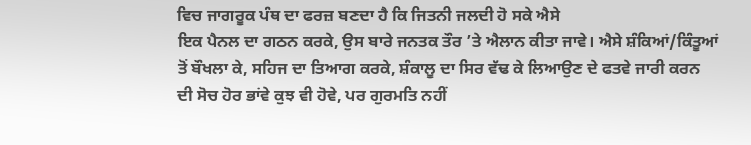ਵਿਚ ਜਾਗਰੂਕ ਪੰਥ ਦਾ ਫਰਜ਼ ਬਣਦਾ ਹੈ ਕਿ ਜਿਤਨੀ ਜਲਦੀ ਹੋ ਸਕੇ ਐਸੇ
ਇਕ ਪੈਨਲ ਦਾ ਗਠਨ ਕਰਕੇ, ਉਸ ਬਾਰੇ ਜਨਤਕ ਤੌਰ ’ਤੇ ਐਲਾਨ ਕੀਤਾ ਜਾਵੇ। ਐਸੇ ਸ਼ੰਕਿਆਂ/ਕਿੰਤੂਆਂ
ਤੋਂ ਬੌਖਲਾ ਕੇ, ਸਹਿਜ ਦਾ ਤਿਆਗ ਕਰਕੇ, ਸ਼ੰਕਾਲੂ ਦਾ ਸਿਰ ਵੱਢ ਕੇ ਲਿਆਉਣ ਦੇ ਫਤਵੇ ਜਾਰੀ ਕਰਨ
ਦੀ ਸੋਚ ਹੋਰ ਭਾਂਵੇ ਕੁਝ ਵੀ ਹੋਵੇ, ਪਰ ਗੁਰਮਤਿ ਨਹੀਂ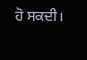ਹੋ ਸਕਦੀ।